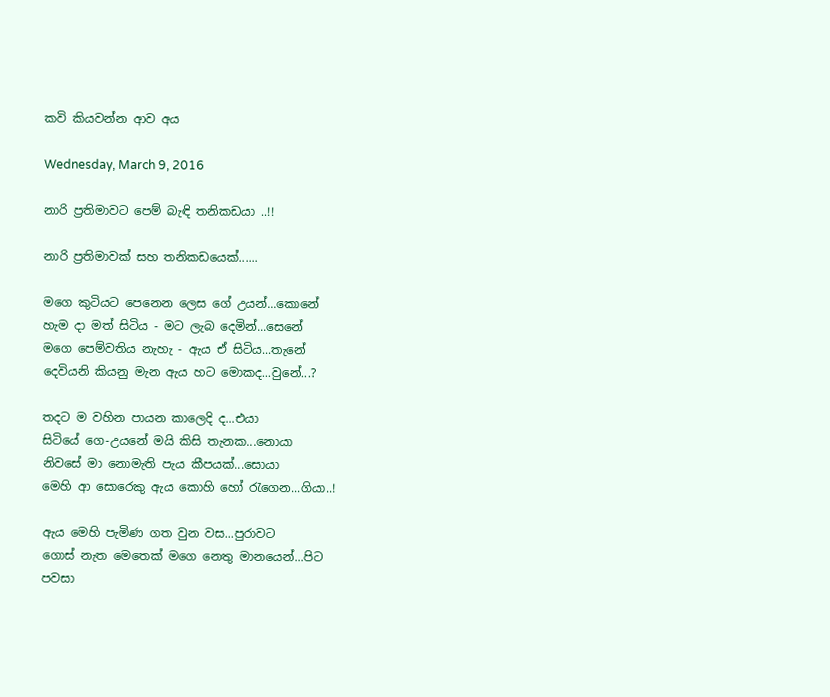කවි කියවන්න ආව අය

Wednesday, March 9, 2016

නාරි ප්‍රතිමාවට පෙම් බැඳි තනිකඩයා ..!!

නාරි ප්‍රතිමාවක් සහ තනිකඩයෙක්......

මගෙ කුටියට පෙනෙන ලෙස ගේ උයන්...කොනේ
හැම දා මත් සිටිය - මට ලැබ දෙමින්...සෙනේ
මගෙ පෙම්වතිය නැහැ - ඇය ඒ සිටිය...තැනේ
දෙවියනි කියනු මැන ඇය හට මොකද...වුනේ...?

තදට ම වහින පායන කාලෙදි ද...එයා
සිටියේ ගෙ-උයනේ මයි කිසි තැනක...නොයා
නිවසේ මා නොමැති පැය කීපයක්...සොයා
මෙහි ආ සොරෙකු ඇය කොහි හෝ රැගෙන...ගියා..!

ඇය මෙහි පැමිණ ගත වුන වස...පුරාවට
ගොස් නැත මෙතෙක් මගෙ නෙතු මානයෙන්...පිට
පවසා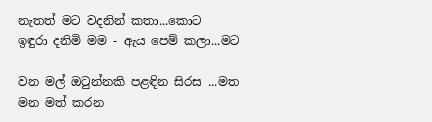නැතත් මට වදනින් කතා...කොට
ඉඳුරා දනිමි මම - ඇය පෙම් කලා...මට

වන මල් ඔටුන්නකි පළඳින සිරස ...මත
මන මත් කරන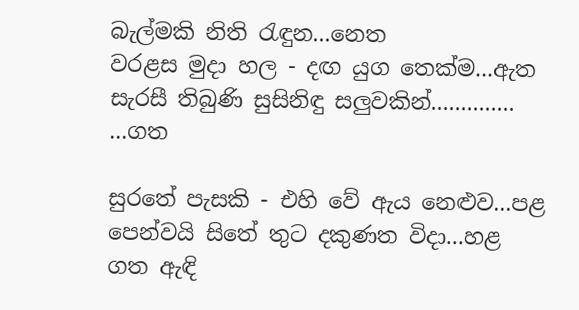බැල්මකි නිති රැඳුන...නෙත
වරළස මුදා හල - දඟ යුග තෙක්ම...ඇත
සැරසී තිබුණි සුසිනිඳු සලුවකින්.............. ...ගත

සුරතේ පැසකි - එහි වේ ඇය නෙළුව...පළ
පෙන්වයි සිතේ තුට දකුණත විදා...හළ
ගත ඇඳි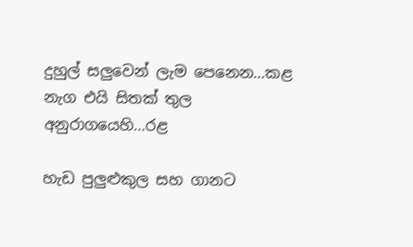දුහුල් සලුවෙන් ලැම පෙනෙන...කළ
නැග එයි සිතක් තුල අනුරාගයෙහි...රළ

හැඩ පුලුළුකුල සහ ගානට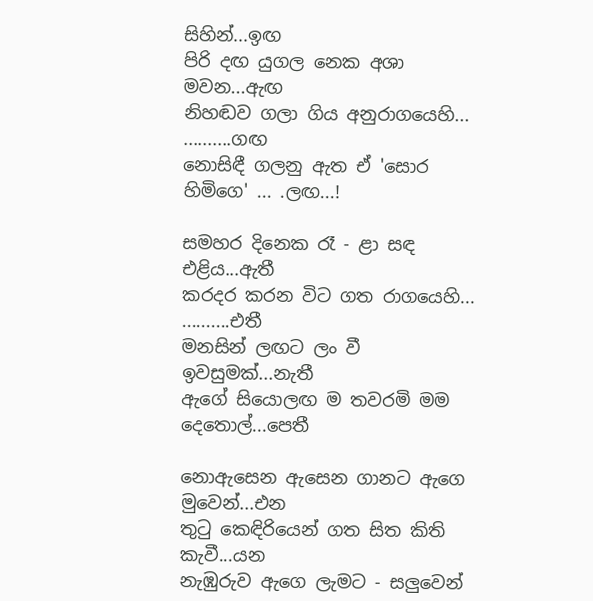සිහින්...ඉඟ
පිරි දඟ යුගල නෙක අශා මවන...ඇඟ
නිහඬව ගලා ගිය අනුරාගයෙහි... ..........ගඟ
නොසිඳී ගලනු ඇත ඒ 'සොර හිමිගෙ' ... .ලඟ...!

සමහර දිනෙක රෑ - ළා සඳ එළිය...ඇතී
කරදර කරන විට ගත රාගයෙහි... ..........එතී
මනසින් ලඟට ලං වී ඉවසුමක්...නැතී
ඇගේ සියොලඟ ම තවරමි මම දෙතොල්...පෙතී

නොඇසෙන ඇසෙන ගානට ඇගෙ මුවෙන්...එන
තුටු කෙඳිරියෙන් ගත සිත කිති කැවී...යන
නැඹුරුව ඇගෙ ලැමට - සලුවෙන්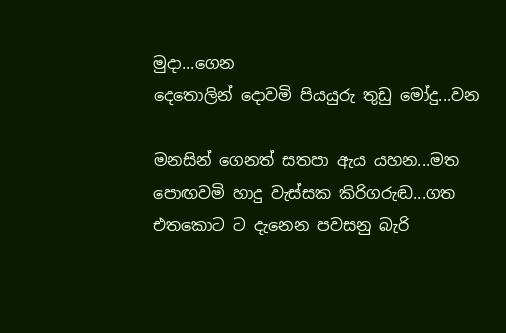මුදා...ගෙන
දෙතොලින් දොවමි පියයුරු තුඩු මෝදු...වන

මනසින් ගෙනත් සතපා ඇය යහන...මත
පොඟවමි හාදු වැස්සක කිරිගරුඬ...ගත
එතකොට ට දැනෙන පවසනු බැරි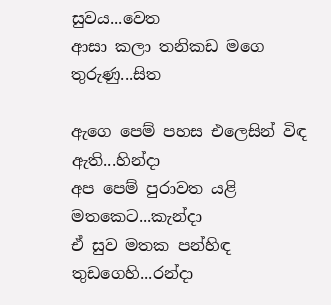සුවය...වෙත
ආසා කලා තනිකඩ මගෙ තුරුණු...සිත

ඇගෙ පෙම් පහස එලෙසින් විඳ ඇති...හින්දා
අප පෙම් පුරාවත යළි මතකෙට...කැන්දා
ඒ සුව මතක පන්හිඳ තුඩගෙහි...රන්දා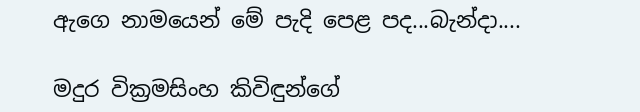ඇගෙ නාමයෙන් මේ පැදි පෙළ පද...බැන්දා....

මදුර වික්‍රමසිංහ කිවිඳුන්ගේ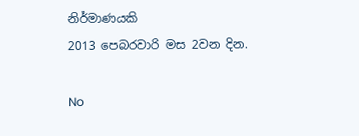නිර්මාණයකි
2013 පෙබරවාරි මස 2වන දින.

No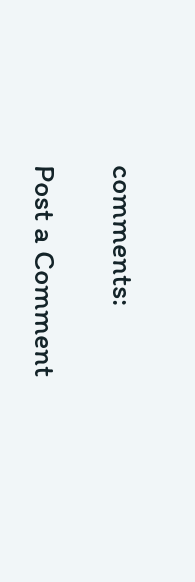comments:

Post a Comment